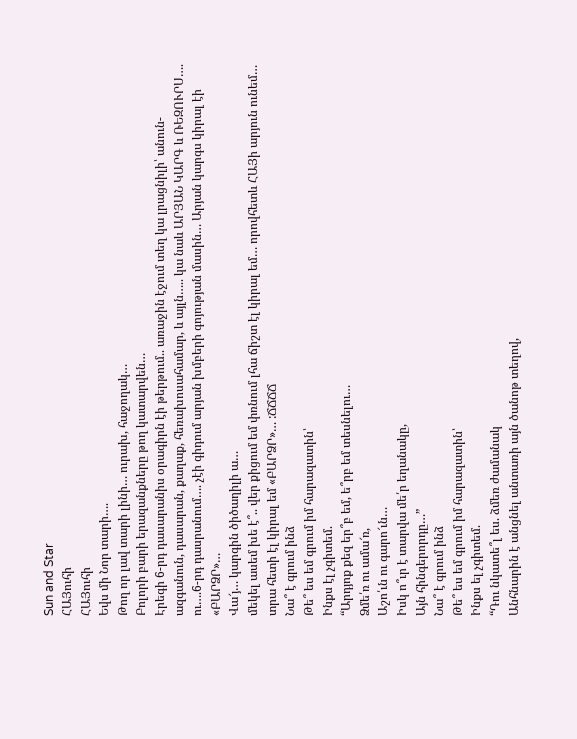Sun and Star
ՀԱՅուհի
ՀԱՅուհի
Եվս մի Նոր տարի….
Թող որ լավ տարի լինի… ուրախ, հաջողակ…
Բոլորի բարի երազանքները թող կատարվեն…
Էրեգի 6-րդ դասարանիս օրագիրն էի թերթում.. առաջին էջում տեղ կա լրացնիլի՝ անուն-ազգանուն, դասարան, քաղաք, հեռախոսահամար, և այլն….. կա նաև ԱՐՅԱՆ ԿԱՐԳ և ՌԵԶՈՒՐՍ….
ու….6-րդ դասրանում…. չէի գիդում արյան խմբերի գոյության մասին… Արյան կարգս կիրալ էի «ԲԱՐՁՐ»…
Վա՜յ… կարգին ծիծաղիլի ա…
մեկել ասեմ խե է՞.. վեր քիցում եմ փռնում լհա ճիշտ էլ կիրալ եմ… որովհետև ՀԱՅի արյուն ունեմ… տրա հետի էլ կիրալ եմ «ԲԱՐՁՐ»… :ՃՃՃՃ
Նա՞ է գրում ինձ
Թե՞ ես եմ գրում իմ հարազատին՝
Ինքս էլ չգիտեմ.
“Արդյոք քեզ եր՞բ եմ, ե՞րբ եմ տեսնելու…
Ձմե՛ռ ու ամա՜ռ,
Աշո՛ւն ու գարո՜ւն…
Իսկ ո՞ւր է տարվա մե՛ր եղանակը,
Այն հինգերորդը…”
Նա՞ է գրում ինձ
Թե՞ ես եմ գրում իմ հարազատին՝
Ինքս ել չգիտեմ.
“Դու նկատե՞լ ես. ձմեռ ժամանակ
Անհնարին է անցնել անտառի այն ծանոթ տեղով,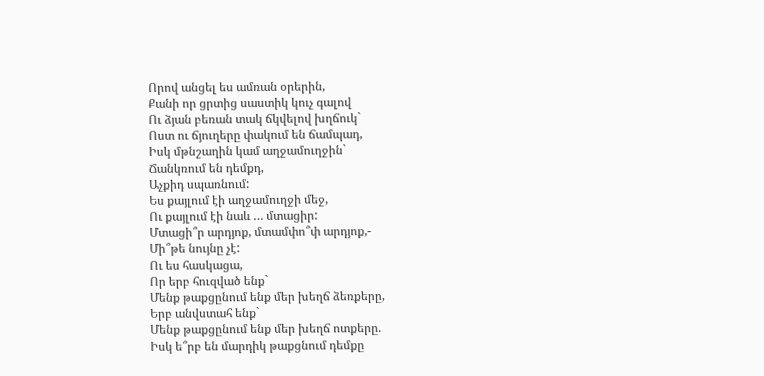Որով անցել ես ամռան օրերին,
Քանի որ ցրտից սաստիկ կուչ գալով
Ու ձյան բեռան տակ ճկվելով խղճուկ`
Ոստ ու ճյուղերը փակում են ճամպադ,
Իսկ մթնշաղին կամ աղջամուղջին`
Ճանկռում են դեմքդ,
Աչքիդ սպառնում:
Ես քայլում էի աղջամուղջի մեջ,
Ու քայլում էի նաև … մտացիր:
Մտացի՞ր արդյոք, մտամփո՞փ արդյոք,-
Մի՞թե նույնը չէ:
Ու ես հասկացա,
Որ երբ հուզված ենք`
Մենք թաքցընում ենք մեր խեղճ ձեռքերը,
Երբ անվստահ ենք`
Մենք թաքցընում ենք մեր խեղճ ոտքերը.
Իսկ ե՞րբ են մարդիկ թաքցնում դեմքը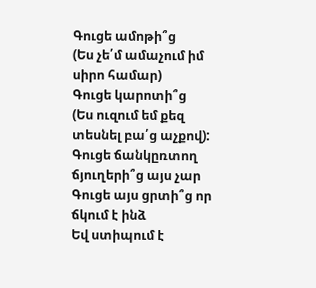Գուցե ամոթի՞ց
(Ես չե՛մ ամաչում իմ սիրո համար)
Գուցե կարոտի՞ց
(Ես ուզում եմ քեզ տեսնել բա՛ց աչքով):
Գուցե ճանկըռտող ճյուղերի՞ց այս չար
Գուցե այս ցրտի՞ց որ ճկում է ինձ
Եվ ստիպում է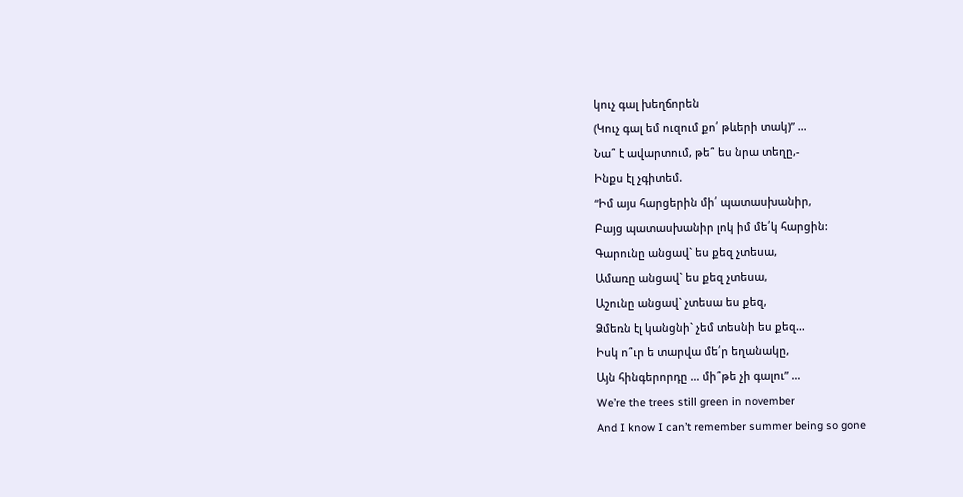կուչ գալ խեղճորեն
(Կուչ գալ եմ ուզում քո՛ թևերի տակ)” …
Նա՞ է ավարտում, թե՞ ես նրա տեղը,-
Ինքս էլ չգիտեմ.
“Իմ այս հարցերին մի՛ պատասխանիր,
Բայց պատասխանիր լոկ իմ մե՛կ հարցին:
Գարունը անցավ` ես քեզ չտեսա,
Ամառը անցավ` ես քեզ չտեսա,
Աշունը անցավ` չտեսա ես քեզ,
Ձմեռն էլ կանցնի` չեմ տեսնի ես քեզ…
Իսկ ո՞ւր ե տարվա մե՛ր եղանակը,
Այն հինգերորդը … մի՞թե չի գալու” …
We’re the trees still green in november
And I know I can’t remember summer being so gone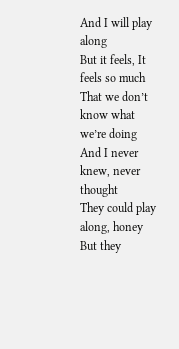And I will play along
But it feels, It feels so much
That we don’t know what we’re doing
And I never knew, never thought
They could play along, honey
But they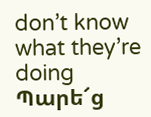don’t know what they’re doing
Պարե՜ց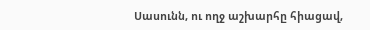Սասունն, ու ողջ աշխարհը հիացավ,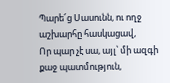Պարե՜ց Սասունն, ու ողջ աշխարհը հասկացավ,
Որ պար չէ սա, այլ՝ մի ազգի քաջ պատմություն,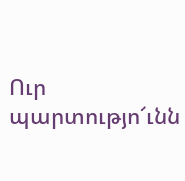Ուր պարտությո՜ւնն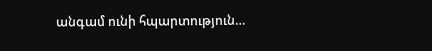անգամ ունի հպարտություն…